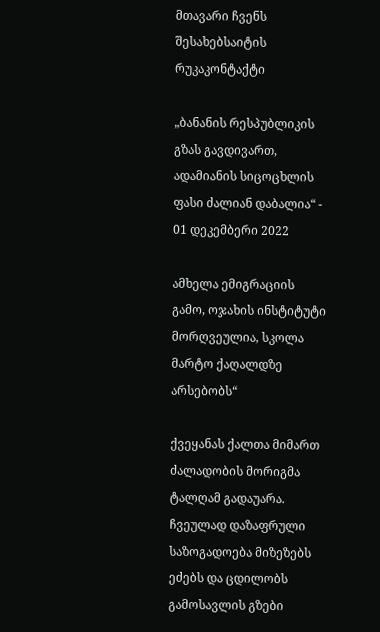მთავარი ჩვენს შესახებსაიტის რუკაკონტაქტი

„ბანანის რესპუბლიკის გზას გავდივართ, ადამიანის სიცოცხლის ფასი ძალიან დაბალია“ - 01 დეკემბერი 2022

ამხელა ემიგრაციის გამო, ოჯახის ინსტიტუტი მორღვეულია, სკოლა მარტო ქაღალდზე არსებობს“

ქვეყანას ქალთა მიმართ ძალადობის მორიგმა ტალღამ გადაუარა. ჩვეულად დაზაფრული საზოგადოება მიზეზებს ეძებს და ცდილობს გამოსავლის გზები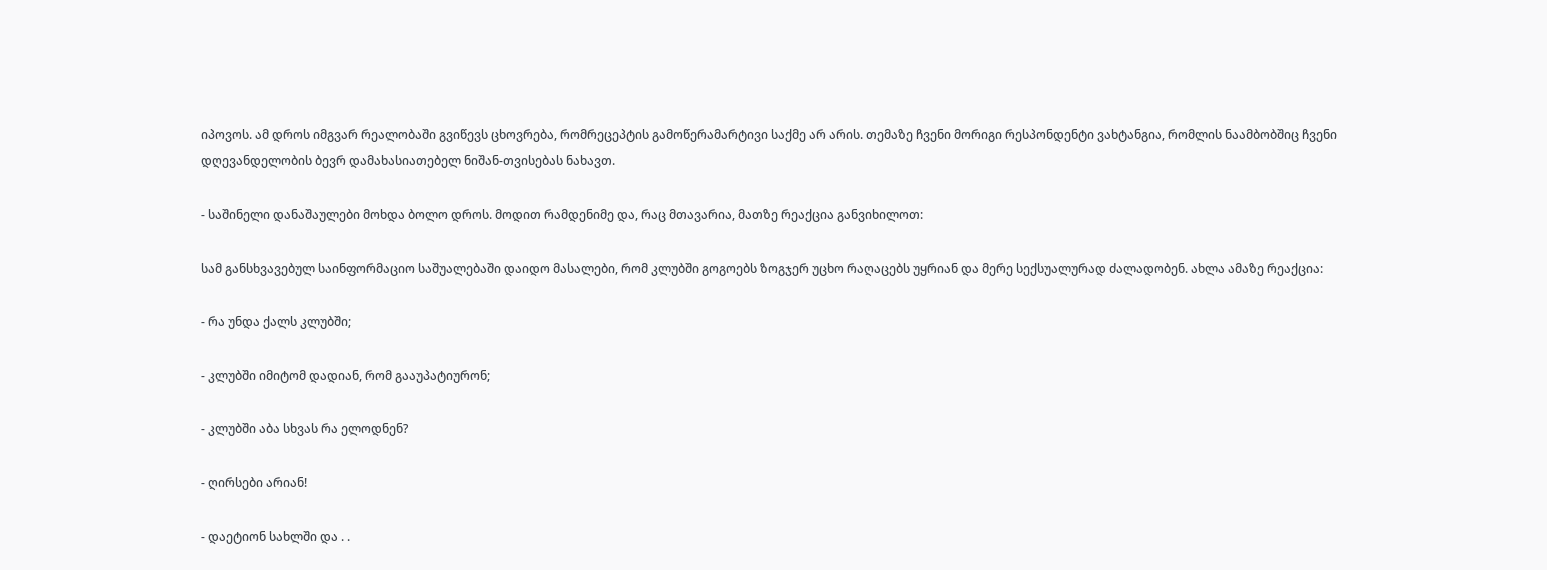იპოვოს. ამ დროს იმგვარ რეალობაში გვიწევს ცხოვრება, რომრეცეპტის გამოწერამარტივი საქმე არ არის. თემაზე ჩვენი მორიგი რესპონდენტი ვახტანგია, რომლის ნაამბობშიც ჩვენი დღევანდელობის ბევრ დამახასიათებელ ნიშან-თვისებას ნახავთ.

- საშინელი დანაშაულები მოხდა ბოლო დროს. მოდით რამდენიმე და, რაც მთავარია, მათზე რეაქცია განვიხილოთ:

სამ განსხვავებულ საინფორმაციო საშუალებაში დაიდო მასალები, რომ კლუბში გოგოებს ზოგჯერ უცხო რაღაცებს უყრიან და მერე სექსუალურად ძალადობენ. ახლა ამაზე რეაქცია:

- რა უნდა ქალს კლუბში;

- კლუბში იმიტომ დადიან, რომ გააუპატიურონ;

- კლუბში აბა სხვას რა ელოდნენ?

- ღირსები არიან!

- დაეტიონ სახლში და . .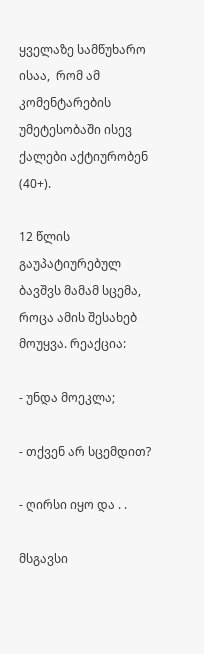ყველაზე სამწუხარო ისაა,  რომ ამ კომენტარების უმეტესობაში ისევ ქალები აქტიურობენ (40+).

12 წლის გაუპატიურებულ ბავშვს მამამ სცემა, როცა ამის შესახებ მოუყვა. რეაქცია:

- უნდა მოეკლა;

- თქვენ არ სცემდით?

- ღირსი იყო და . .

მსგავსი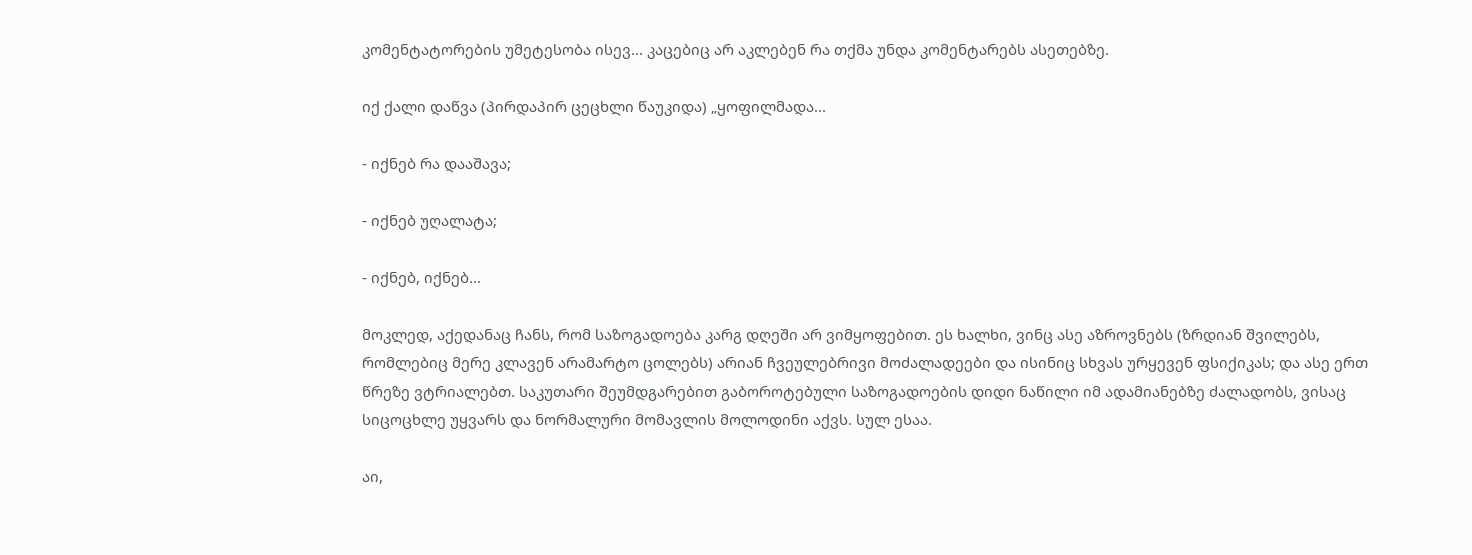კომენტატორების უმეტესობა ისევ... კაცებიც არ აკლებენ რა თქმა უნდა კომენტარებს ასეთებზე.

იქ ქალი დაწვა (პირდაპირ ცეცხლი წაუკიდა) „ყოფილმადა...

- იქნებ რა დააშავა;

- იქნებ უღალატა;

- იქნებ, იქნებ...

მოკლედ, აქედანაც ჩანს, რომ საზოგადოება კარგ დღეში არ ვიმყოფებით. ეს ხალხი, ვინც ასე აზროვნებს (ზრდიან შვილებს, რომლებიც მერე კლავენ არამარტო ცოლებს) არიან ჩვეულებრივი მოძალადეები და ისინიც სხვას ურყევენ ფსიქიკას; და ასე ერთ წრეზე ვტრიალებთ. საკუთარი შეუმდგარებით გაბოროტებული საზოგადოების დიდი ნაწილი იმ ადამიანებზე ძალადობს, ვისაც სიცოცხლე უყვარს და ნორმალური მომავლის მოლოდინი აქვს. სულ ესაა.

აი,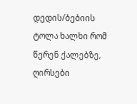დედის/ბებიის ტოლა ხალხი რომ წერენ ქალებზე, ღირსები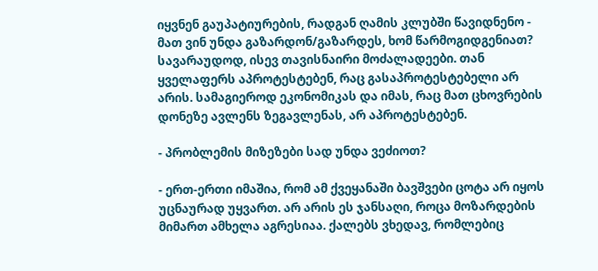იყვნენ გაუპატიურების, რადგან ღამის კლუბში წავიდნენო - მათ ვინ უნდა გაზარდონ/გაზარდეს, ხომ წარმოგიდგენიათ? სავარაუდოდ, ისევ თავისნაირი მოძალადეები. თან ყველაფერს აპროტესტებენ, რაც გასაპროტესტებელი არ არის. სამაგიეროდ ეკონომიკას და იმას, რაც მათ ცხოვრების დონეზე ავლენს ზეგავლენას, არ აპროტესტებენ.

- პრობლემის მიზეზები სად უნდა ვეძიოთ?

- ერთ-ერთი იმაშია, რომ ამ ქვეყანაში ბავშვები ცოტა არ იყოს უცნაურად უყვართ. არ არის ეს ჯანსაღი, როცა მოზარდების მიმართ ამხელა აგრესიაა. ქალებს ვხედავ, რომლებიც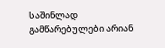საშინლად გამწარებულები არიან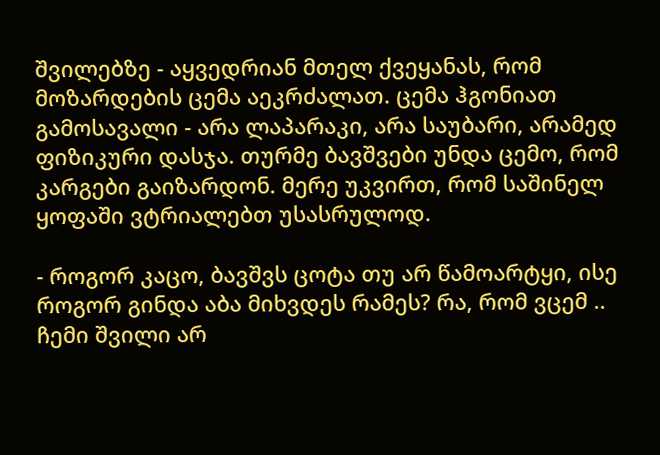შვილებზე - აყვედრიან მთელ ქვეყანას, რომ მოზარდების ცემა აეკრძალათ. ცემა ჰგონიათ გამოსავალი - არა ლაპარაკი, არა საუბარი, არამედ ფიზიკური დასჯა. თურმე ბავშვები უნდა ცემო, რომ კარგები გაიზარდონ. მერე უკვირთ, რომ საშინელ ყოფაში ვტრიალებთ უსასრულოდ.

- როგორ კაცო, ბავშვს ცოტა თუ არ წამოარტყი, ისე როგორ გინდა აბა მიხვდეს რამეს? რა, რომ ვცემ .. ჩემი შვილი არ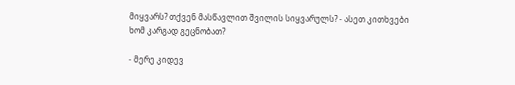მიყვარს? თქვენ მასწავლით შვილის სიყვარულს? - ასეთ კითხვები ხომ კარგად გეცნობათ?

- მერე კიდევ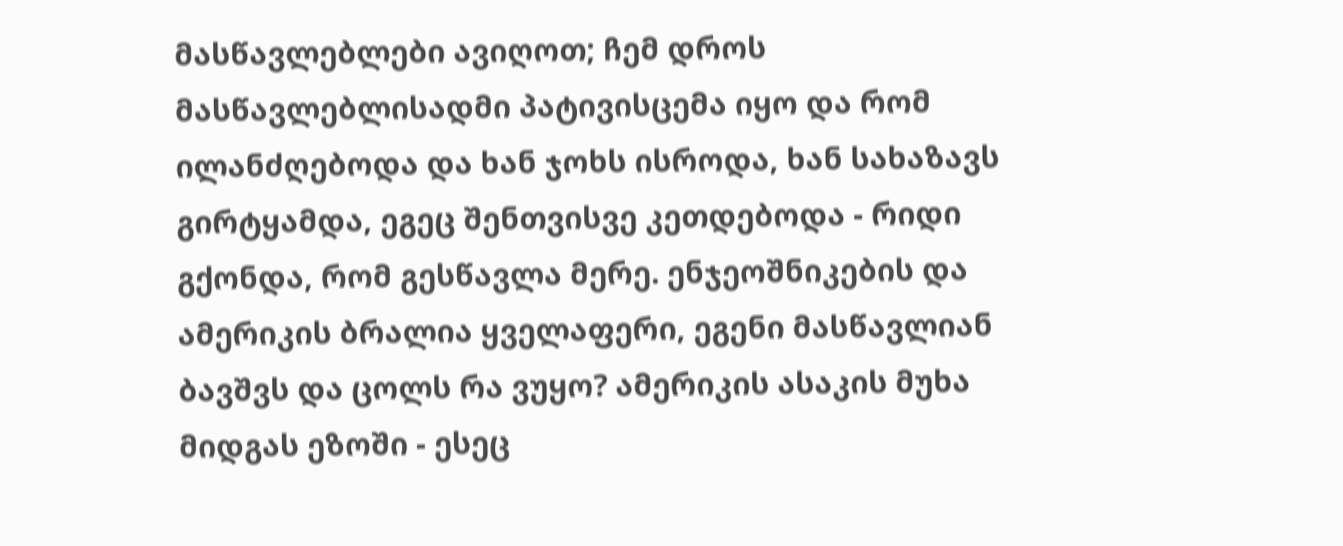მასწავლებლები ავიღოთ; ჩემ დროს მასწავლებლისადმი პატივისცემა იყო და რომ ილანძღებოდა და ხან ჯოხს ისროდა, ხან სახაზავს გირტყამდა, ეგეც შენთვისვე კეთდებოდა - რიდი გქონდა, რომ გესწავლა მერე. ენჯეოშნიკების და ამერიკის ბრალია ყველაფერი, ეგენი მასწავლიან ბავშვს და ცოლს რა ვუყო? ამერიკის ასაკის მუხა მიდგას ეზოში - ესეც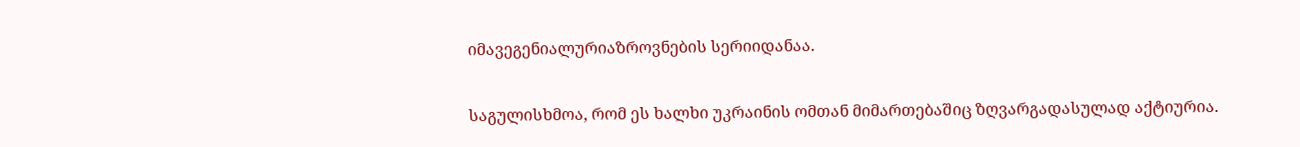იმავეგენიალურიაზროვნების სერიიდანაა.

საგულისხმოა, რომ ეს ხალხი უკრაინის ომთან მიმართებაშიც ზღვარგადასულად აქტიურია.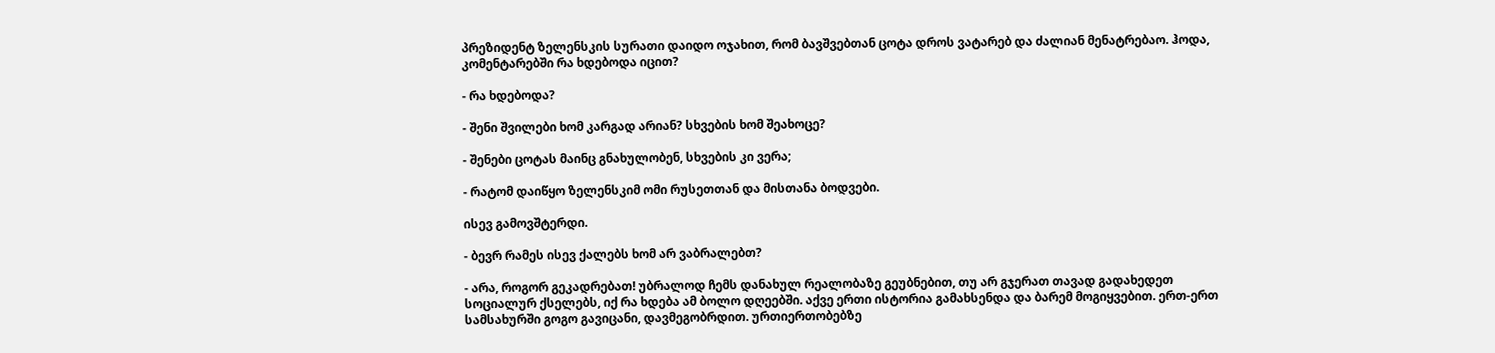პრეზიდენტ ზელენსკის სურათი დაიდო ოჯახით, რომ ბავშვებთან ცოტა დროს ვატარებ და ძალიან მენატრებაო. ჰოდა, კომენტარებში რა ხდებოდა იცით?

- რა ხდებოდა?

- შენი შვილები ხომ კარგად არიან? სხვების ხომ შეახოცე?

- შენები ცოტას მაინც გნახულობენ, სხვების კი ვერა;

- რატომ დაიწყო ზელენსკიმ ომი რუსეთთან და მისთანა ბოდვები.

ისევ გამოვშტერდი.

- ბევრ რამეს ისევ ქალებს ხომ არ ვაბრალებთ?

- არა, როგორ გეკადრებათ! უბრალოდ ჩემს დანახულ რეალობაზე გეუბნებით, თუ არ გჯერათ თავად გადახედეთ სოციალურ ქსელებს, იქ რა ხდება ამ ბოლო დღეებში. აქვე ერთი ისტორია გამახსენდა და ბარემ მოგიყვებით. ერთ-ერთ სამსახურში გოგო გავიცანი, დავმეგობრდით. ურთიერთობებზე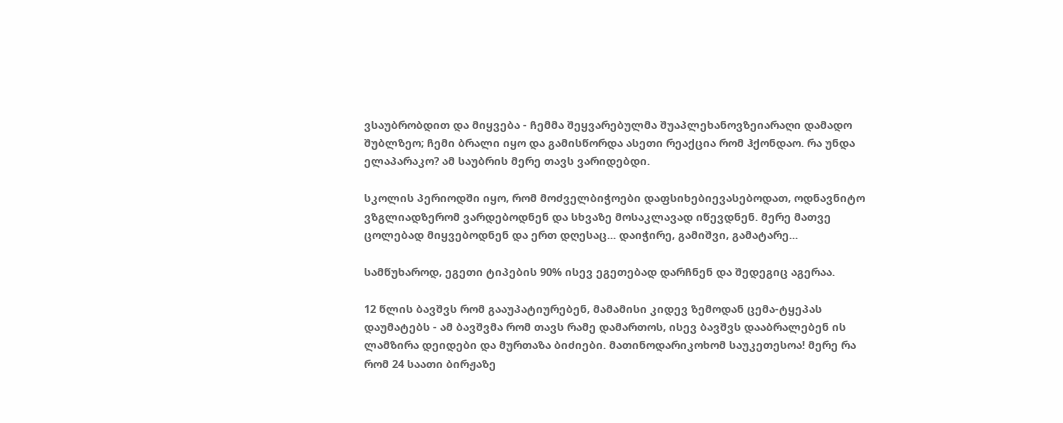ვსაუბრობდით და მიყვება - ჩემმა შეყვარებულმა შუაპლეხანოვზეიარაღი დამადო შუბლზეო; ჩემი ბრალი იყო და გამისწორდა ასეთი რეაქცია რომ ჰქონდაო. რა უნდა ელაპარაკო? ამ საუბრის მერე თავს ვარიდებდი.

სკოლის პერიოდში იყო, რომ მოძველბიჭოები დაფსიხებიევასებოდათ, ოდნავნიტო ვზგლიადზერომ ვარდებოდნენ და სხვაზე მოსაკლავად იწევდნენ. მერე მათვე ცოლებად მიყვებოდნენ და ერთ დღესაც... დაიჭირე, გამიშვი, გამატარე...

სამწუხაროდ, ეგეთი ტიპების 90% ისევ ეგეთებად დარჩნენ და შედეგიც აგერაა.

12 წლის ბავშვს რომ გააუპატიურებენ, მამამისი კიდევ ზემოდან ცემა-ტყეპას დაუმატებს - ამ ბავშვმა რომ თავს რამე დამართოს, ისევ ბავშვს დააბრალებენ ის ლამზირა დეიდები და მურთაზა ბიძიები. მათინოდარიკოხომ საუკეთესოა! მერე რა რომ 24 საათი ბირჟაზე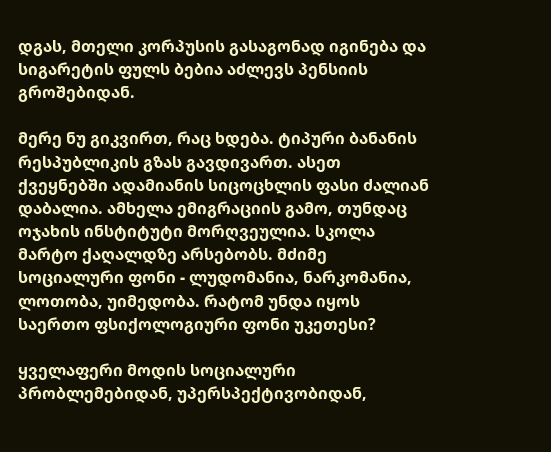დგას, მთელი კორპუსის გასაგონად იგინება და სიგარეტის ფულს ბებია აძლევს პენსიის გროშებიდან.

მერე ნუ გიკვირთ, რაც ხდება. ტიპური ბანანის რესპუბლიკის გზას გავდივართ. ასეთ ქვეყნებში ადამიანის სიცოცხლის ფასი ძალიან დაბალია. ამხელა ემიგრაციის გამო, თუნდაც ოჯახის ინსტიტუტი მორღვეულია. სკოლა მარტო ქაღალდზე არსებობს. მძიმე სოციალური ფონი - ლუდომანია, ნარკომანია, ლოთობა, უიმედობა. რატომ უნდა იყოს საერთო ფსიქოლოგიური ფონი უკეთესი?

ყველაფერი მოდის სოციალური პრობლემებიდან, უპერსპექტივობიდან,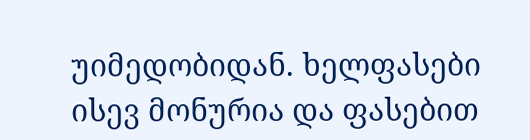უიმედობიდან. ხელფასები ისევ მონურია და ფასებით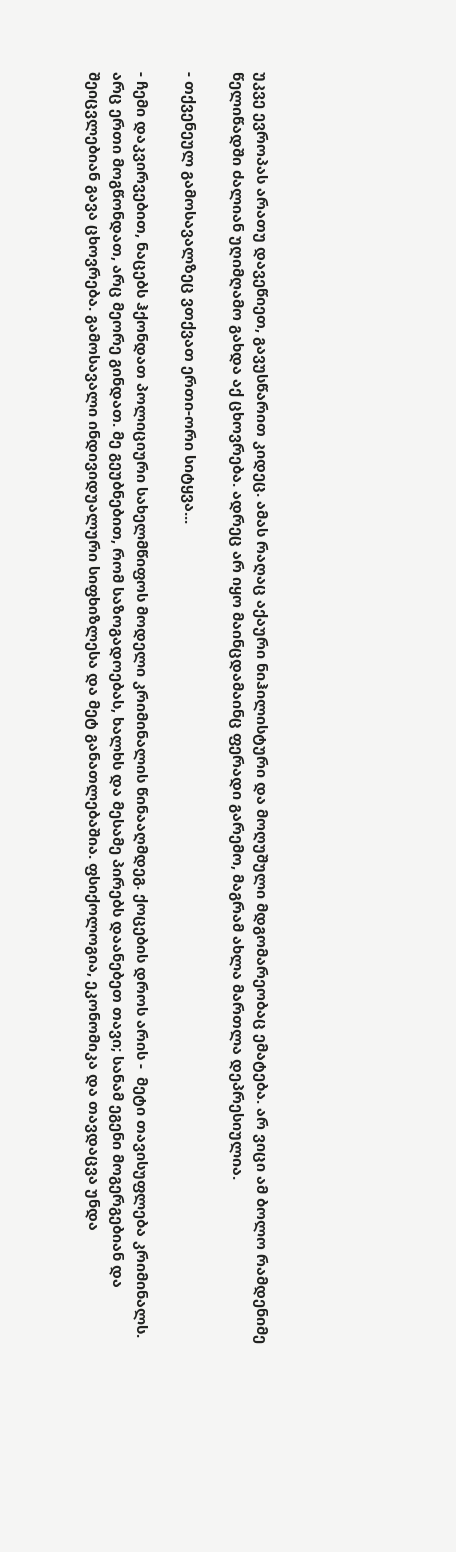უკვე ევროპას არათუ დავეწიეთ, გავუსწარით კიდეც. ამას რაღაც აქაური ნიჰილისტური და მოღუშული მდგომარეობაც ემატება. არ ვიცი ამ ბოლო რამდენიმე წელიწადში ძალიან უღიმღამო გახდა აქ ცხოვრება. ადრეც არ იყო მაინცდამაინც ფერადი გარემო, მაგრამ ახლა მართლა დეპრესიულია.

- თქვენეულ გამოსავალზეც ვთქვათ ერთი-ორი სიტყვა...

- ჩემი დაკვირვებით, ნაცებს ჰქონდათ პოლიციური სახელმწიფოს მოდელი კრიმინალის წინააღმდეგ. ქოცების დროს არის -  მეტი თავისუფლება კრიმინალს. არც ერთი მოგწონდათ, არც მეორე გინდათ. მე გეუბნებით, რომ საზოგადოებას, ხალხს და მესამე პირებს დაანებეთ თავი; სანამ ეგენი მოგერგებიან და შეიცვლებიან გავა ცხოვრება. გამოსავალი ინდივიდუალური სიფხიზლესა და მეტ განათლებაშია. ფსიქოლოგია, ეკონომიკა და თავდაცვა უნდა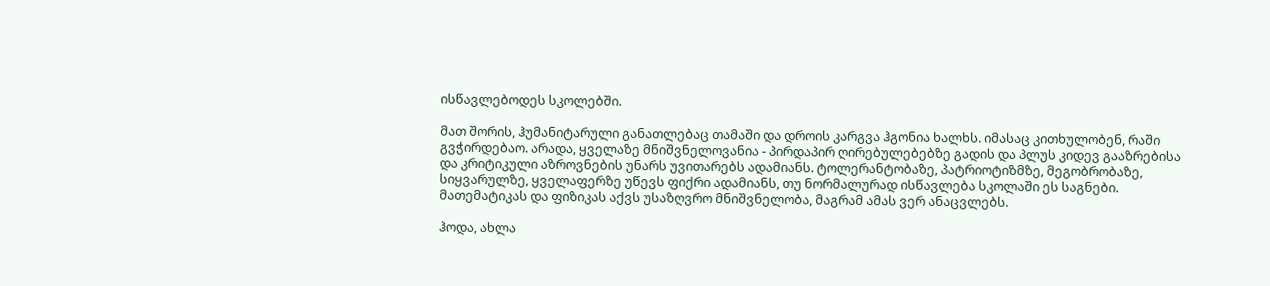ისწავლებოდეს სკოლებში.

მათ შორის, ჰუმანიტარული განათლებაც თამაში და დროის კარგვა ჰგონია ხალხს. იმასაც კითხულობენ, რაში გვჭირდებაო. არადა, ყველაზე მნიშვნელოვანია - პირდაპირ ღირებულებებზე გადის და პლუს კიდევ გააზრებისა და კრიტიკული აზროვნების უნარს უვითარებს ადამიანს. ტოლერანტობაზე, პატრიოტიზმზე, მეგობრობაზე, სიყვარულზე, ყველაფერზე უწევს ფიქრი ადამიანს, თუ ნორმალურად ისწავლება სკოლაში ეს საგნები. მათემატიკას და ფიზიკას აქვს უსაზღვრო მნიშვნელობა, მაგრამ ამას ვერ ანაცვლებს.

ჰოდა, ახლა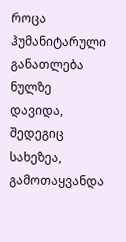როცა ჰუმანიტარული განათლება ნულზე დავიდა, შედეგიც სახეზეა, გამოთაყვანდა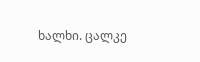ხალხი. ცალკე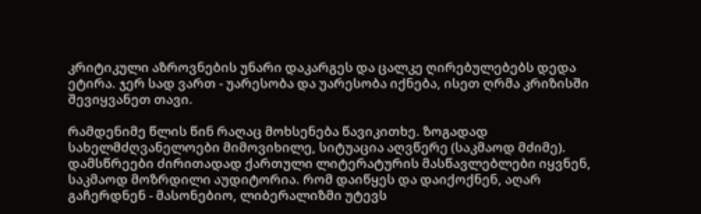კრიტიკული აზროვნების უნარი დაკარგეს და ცალკე ღირებულებებს დედა ეტირა. ჯერ სად ვართ - უარესობა და უარესობა იქნება, ისეთ ღრმა კრიზისში შევიყვანეთ თავი.

რამდენიმე წლის წინ რაღაც მოხსენება წავიკითხე. ზოგადად სახელმძღვანელოები მიმოვიხილე, სიტუაცია აღვწერე (საკმაოდ მძიმე). დამსწრეები ძირითადად ქართული ლიტერატურის მასწავლებლები იყვნენ, საკმაოდ მოზრდილი აუდიტორია. რომ დაიწყეს და დაიქოქნენ, აღარ გაჩერდნენ - მასონებიო, ლიბერალიზმი უტევს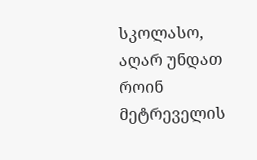სკოლასო, აღარ უნდათ როინ მეტრეველის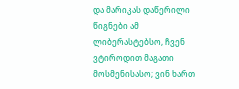და მარიკას დაწერილი წიგნები ამ ლიბერასტებსო, ჩვენ ვტიროდით მაგათი მოსმენისასო; ვინ ხართ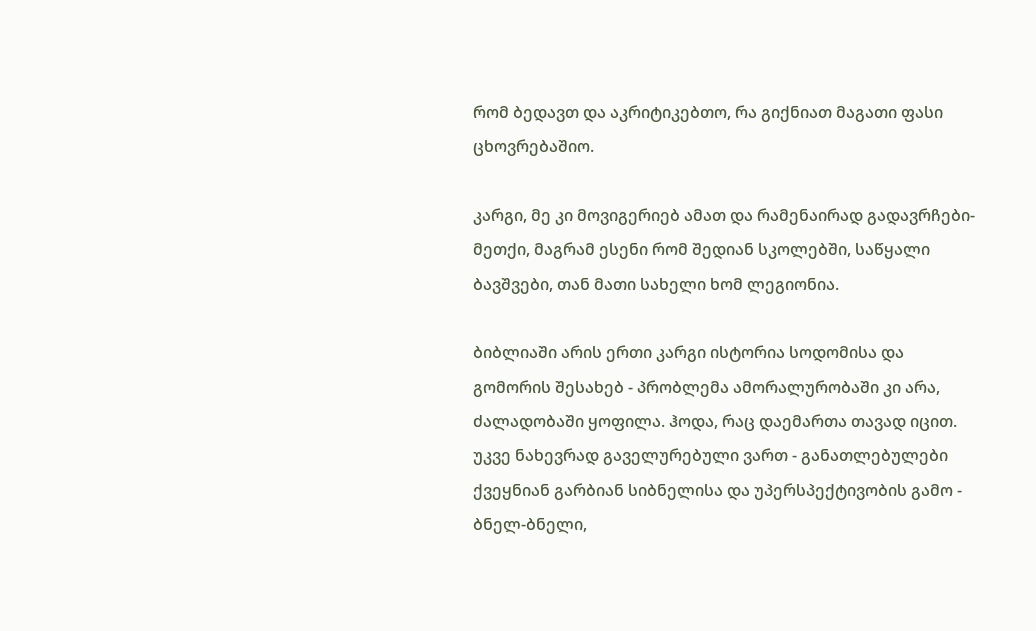რომ ბედავთ და აკრიტიკებთო, რა გიქნიათ მაგათი ფასი ცხოვრებაშიო.

კარგი, მე კი მოვიგერიებ ამათ და რამენაირად გადავრჩები-მეთქი, მაგრამ ესენი რომ შედიან სკოლებში, საწყალი ბავშვები, თან მათი სახელი ხომ ლეგიონია.

ბიბლიაში არის ერთი კარგი ისტორია სოდომისა და გომორის შესახებ - პრობლემა ამორალურობაში კი არა, ძალადობაში ყოფილა. ჰოდა, რაც დაემართა თავად იცით. უკვე ნახევრად გაველურებული ვართ - განათლებულები ქვეყნიან გარბიან სიბნელისა და უპერსპექტივობის გამო - ბნელ-ბნელი,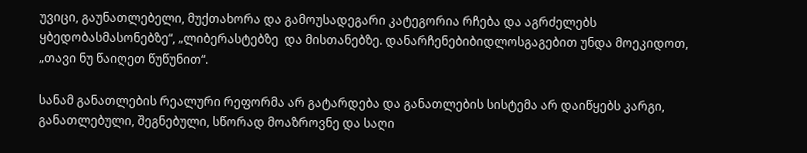უვიცი, გაუნათლებელი, მუქთახორა და გამოუსადეგარი კატეგორია რჩება და აგრძელებს ყბედობასმასონებზე“, „ლიბერასტებზე  და მისთანებზე. დანარჩენებიბიდლოსგაგებით უნდა მოეკიდოთ, „თავი ნუ წაიღეთ წუწუნით“.

სანამ განათლების რეალური რეფორმა არ გატარდება და განათლების სისტემა არ დაიწყებს კარგი, განათლებული, შეგნებული, სწორად მოაზროვნე და საღი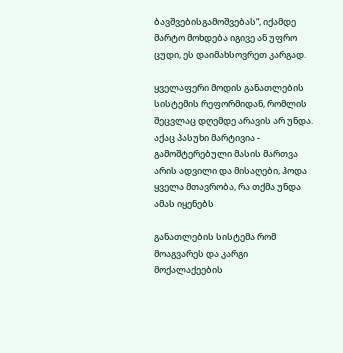ბავშვებისგამოშვებას“, იქამდე მარტო მოხდება იგივე ან უფრო ცუდი, ეს დაიმახსოვრეთ კარგად.

ყველაფერი მოდის განათლების სისტემის რეფორმიდან, რომლის შეცვლაც დღემდე არავის არ უნდა. აქაც პასუხი მარტივია - გამოშტერებული მასის მართვა არის ადვილი და მისაღები, ჰოდა ყველა მთავრობა, რა თქმა უნდა ამას იყენებს

განათლების სისტემა რომ მოაგვარეს და კარგი მოქალაქეების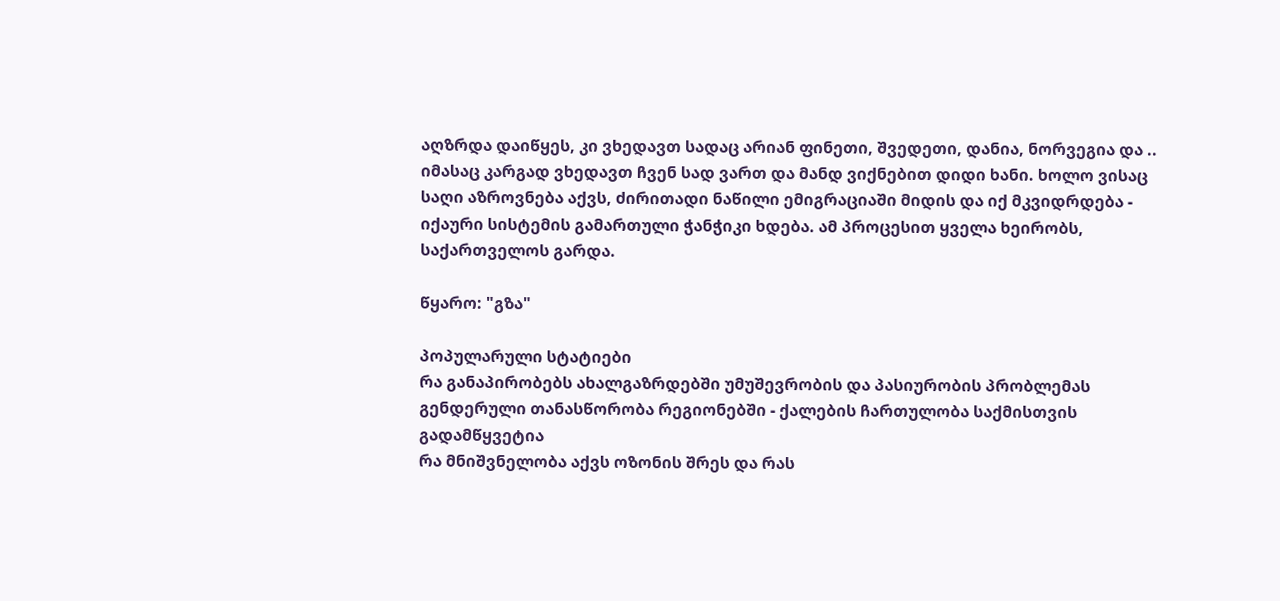აღზრდა დაიწყეს, კი ვხედავთ სადაც არიან ფინეთი, შვედეთი, დანია, ნორვეგია და .. იმასაც კარგად ვხედავთ ჩვენ სად ვართ და მანდ ვიქნებით დიდი ხანი. ხოლო ვისაც საღი აზროვნება აქვს, ძირითადი ნაწილი ემიგრაციაში მიდის და იქ მკვიდრდება - იქაური სისტემის გამართული ჭანჭიკი ხდება. ამ პროცესით ყველა ხეირობს, საქართველოს გარდა.

წყარო: "გზა"

პოპულარული სტატიები
რა განაპირობებს ახალგაზრდებში უმუშევრობის და პასიურობის პრობლემას
გენდერული თანასწორობა რეგიონებში - ქალების ჩართულობა საქმისთვის გადამწყვეტია
რა მნიშვნელობა აქვს ოზონის შრეს და რას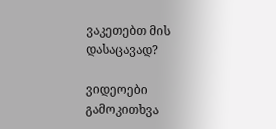ვაკეთებთ მის დასაცავად?

ვიდეოები
გამოკითხვა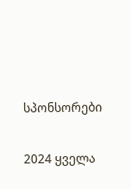სპონსორები

2024 ყველა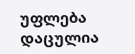უფლება დაცულია